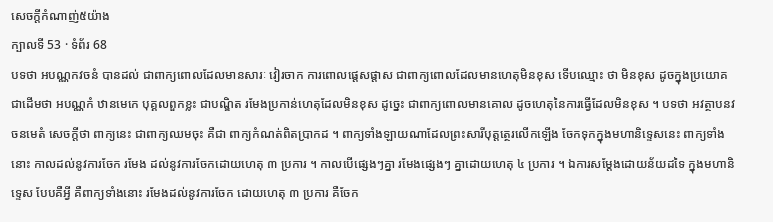សេចក្តីកំណាញ់៥យ៉ាង
ក្បាលទី 53 · ទំព័រ 68
បទថា អបណ្ណកវចនំ បានដល់ ជាពាក្យពោលដែលមានសារៈ វៀរចាក ការពោលផ្តេសផ្តាស ជាពាក្យពោលដែលមានហេតុមិនខុស ទើបឈ្មោះ ថា មិនខុស ដូចក្នុងប្រយោគជាដើមថា អបណ្ណកំ ឋានមេកេ បុគ្គលពួកខ្លះ ជាបណ្ឌិត រមែងប្រកាន់ហេតុដែលមិនខុស ដូច្នេះ ជាពាក្យពោលមានគោល ដូចហេតុនៃការធ្វើដែលមិនខុស ។ បទថា អវត្ថាបនវចនមេតំ សេចក្តីថា ពាក្យនេះ ជាពាក្យឈមចុះ គឺជា ពាក្យកំណត់ពិតប្រាកដ ។ ពាក្យទាំងឡាយណាដែលព្រះសារីបុត្តត្ថេរលើកឡើង ចែកទុកក្នុងមហានិទ្ទេសនេះ ពាក្យទាំងនោះ កាលដល់នូវការចែក រមែង ដល់នូវការចែកដោយហេតុ ៣ ប្រការ ។ កាលបើផ្សេងៗគ្នា រមែងផ្សេងៗ គ្នាដោយហេតុ ៤ ប្រការ ។ ឯការសម្តែងដោយន័យដទៃ ក្នុងមហានិទ្ទេស បែបគឺអ្វី គឺពាក្យទាំងនោះ រមែងដល់នូវការចែក ដោយហេតុ ៣ ប្រការ គឺចែក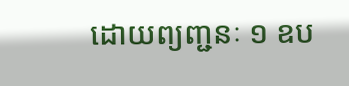ដោយព្យញ្ជនៈ ១ ឧប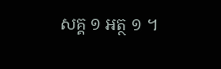សគ្គ ១ អត្ថ ១ ។